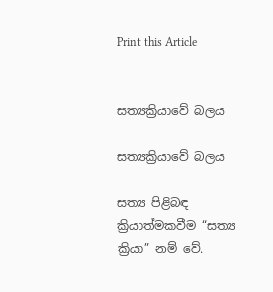Print this Article


සත්‍යක්‍රියාවේ බලය

සත්‍යක්‍රියාවේ බලය

සත්‍ය පිළිබඳ ක්‍රියාත්මකවීම “සත්‍ය ක්‍රියා” නම් වේ.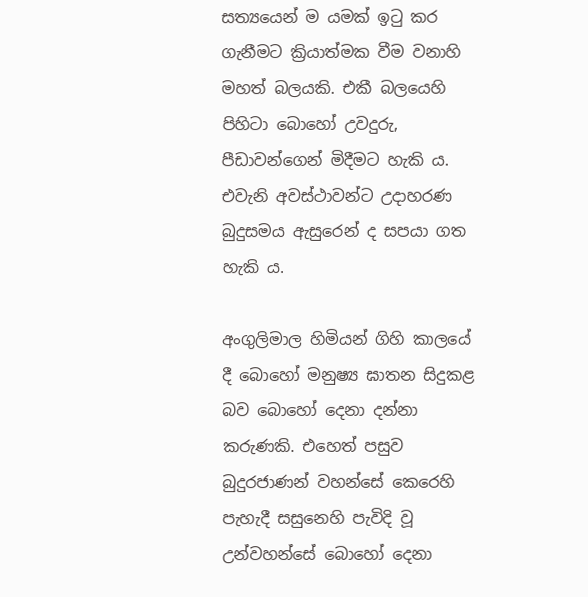සත්‍යයෙන් ම යමක් ඉටු කර ගැනීමට ක්‍රියාත්මක වීම වනාහි මහත් බලයකි. එකී බලයෙහි පිහිටා බොහෝ උවදුරු, පීඩාවන්ගෙන් මිදීමට හැකි ය. එවැනි අවස්ථාවන්ට උදාහරණ බුදුසමය ඇසුරෙන් ද සපයා ගත හැකි ය.

අංගුලිමාල හිමියන් ගිහි කාලයේ දී බොහෝ මනුෂ්‍ය ඝාතන සිදුකළ බව බොහෝ දෙනා දන්නා කරුණකි. එහෙත් පසුව බුදුරජාණන් වහන්සේ කෙරෙහි පැහැදී සසුනෙහි පැවිදි වූ උන්වහන්සේ බොහෝ දෙනා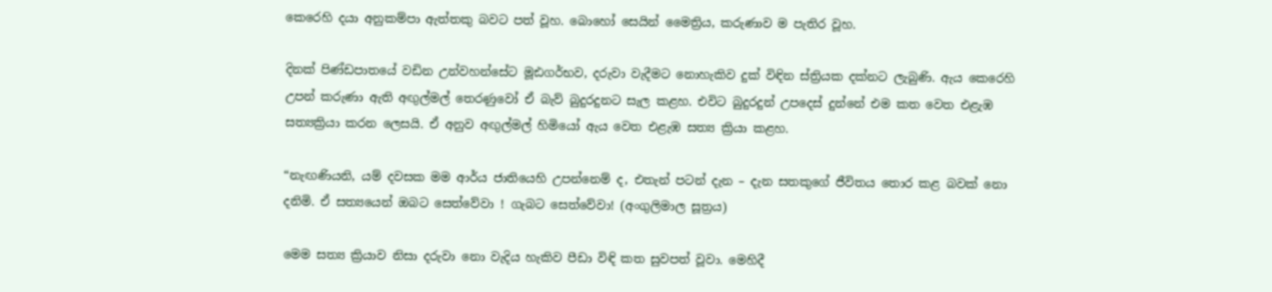කෙරෙහි දයා අනුකම්පා ඇත්තකු බවට පත් වූහ. බොහෝ සෙයින් මෛත්‍රිය, කරුණාව ම පැතිර වූහ.

දිනක් පිණ්ඩපාතයේ වඩින උන්වහන්සේට මූඪගර්භව, දරුවා වැදීමට නොහැකිව දුක් විඳින ස්ත්‍රියක දක්නට ලැබුණි. ඇය කෙරෙහි උපන් කරුණා ඇති අඟුල්මල් තෙරණුවෝ ඒ බැව් බුදුරදුනට සැල කළහ. එවිට බුදුරදුන් උපදෙස් දුන්නේ එම කත වෙත එළැඹ සත්‍යක්‍රියා කරන ලෙසයි. ඒ අනුව අඟුල්මල් හිමියෝ ඇය වෙත එළැඹ සත්‍ය ක්‍රියා කළහ.

“නැඟණියනි, යම් දවසක මම ආර්ය ජාතියෙහි උපන්නෙම් ද, එතැන් පටන් දැන – දැන සතකුගේ ජීවිතය තොර කළ බවක් නො දනිමි. ඒ සත්‍යයෙන් ඔබට සෙත්වේවා ! ගැබට සෙත්වේවා! (අංගුලිමාල සූත්‍රය)

මෙම සත්‍ය ක්‍රියාව නිසා දරුවා නො වැදිය හැකිව පීඩා විඳි කත සුවපත් වූවා. මෙහිදී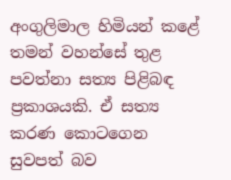අංගුලිමාල හිමියන් කළේ තමන් වහන්සේ තුළ පවත්නා සත්‍ය පිළිබඳ ප්‍රකාශයකි. ඒ සත්‍ය කරණ කොටගෙන සුවපත් බව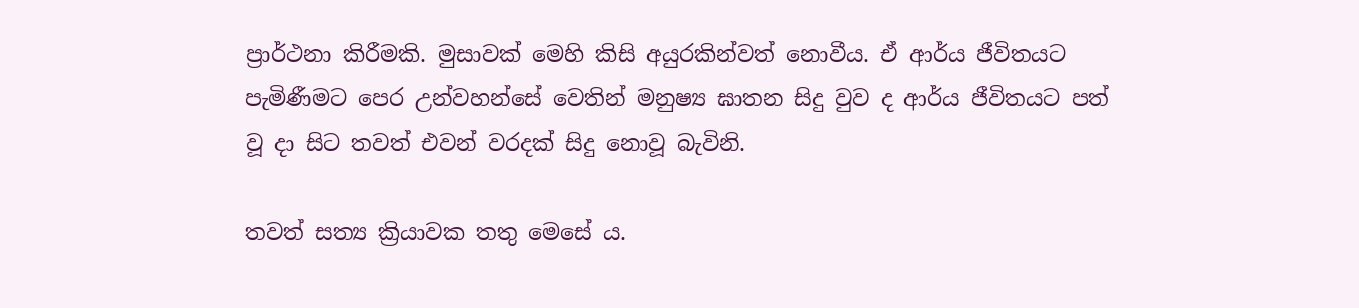ප්‍රාර්ථනා කිරීමකි. මුසාවක් මෙහි කිසි අයුරකින්වත් නොවීය. ඒ ආර්ය ජීවිතයට පැමිණීමට පෙර උන්වහන්සේ වෙතින් මනුෂ්‍ය ඝාතන සිදු වුව ද ආර්ය ජීවිතයට පත් වූ දා සිට තවත් එවන් වරදක් සිදු නොවූ බැවිනි.

තවත් සත්‍ය ක්‍රියාවක තතු මෙසේ ය.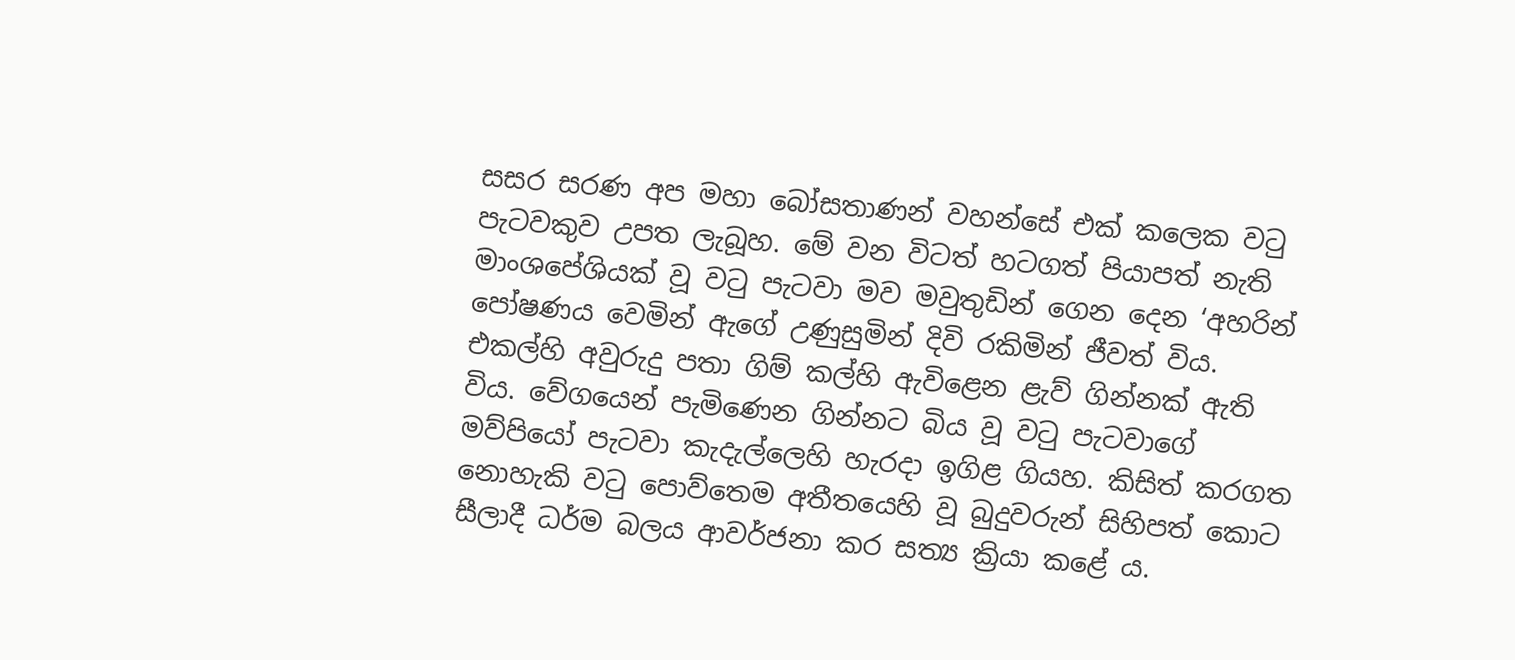සසර සරණ අප මහා බෝසතාණන් වහන්සේ එක් කලෙක වටු පැටවකුව උපත ලැබූහ. මේ වන විටත් හටගත් පියාපත් නැති මාංශපේශියක් වූ වටු පැටවා මව මවුතුඩින් ගෙන දෙන ‘අහරින් පෝෂණය වෙමින් ඇගේ උණුසුමින් දිවි රකිමින් ජීවත් විය. එකල්හි අවුරුදු පතා ගිම් කල්හි ඇවිළෙන ළැව් ගින්නක් ඇති විය. වේගයෙන් පැමිණෙන ගින්නට බිය වූ වටු පැටවාගේ මව්පියෝ පැටවා කැදැල්ලෙහි හැරදා ඉගිළ ගියහ. කිසිත් කරගත නොහැකි වටු පොව්තෙම අතීතයෙහි වූ බුදුවරුන් සිහිපත් කොට සීලාදී ධර්ම බලය ආවර්ජනා කර සත්‍ය ක්‍රියා කළේ ය.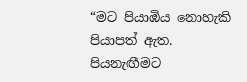“මට පියාඹිය නොහැකි පියාපත් ඇත. පියනැඟීමට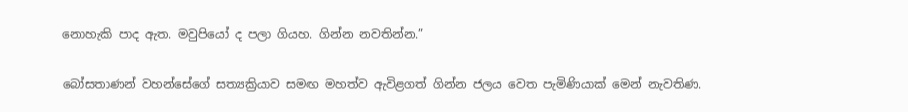නොහැකි පාද ඇත. මවුපියෝ ද පලා ගියහ. ගින්න නවතින්න.”

බෝසතාණන් වහන්සේගේ සත්‍යක්‍රියාව සමඟ මහත්ව ඇවිළගත් ගින්න ජලය වෙත පැමිණියාක් මෙන් නැවතිණ.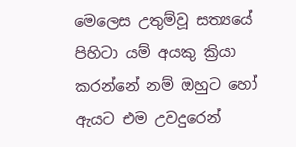මෙලෙස උතුම්වූ සත්‍යයේ පිහිටා යම් අයකු ක්‍රියා කරන්නේ නම් ඔහුට හෝ ඇයට එම උවදුරෙන්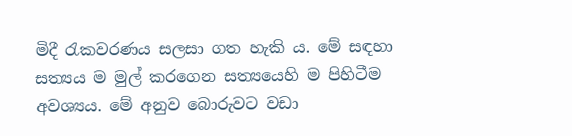මිදී රැකවරණය සලසා ගත හැකි ය. මේ සඳහා සත්‍යය ම මුල් කරගෙන සත්‍යයෙහි ම පිහිටීම අවශ්‍යය. මේ අනුව බොරුවට වඩා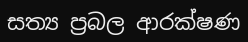සත්‍ය ප්‍රබල ආරක්ෂණ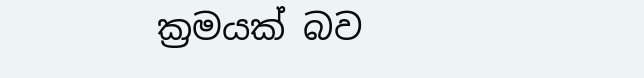ක්‍රමයක් බව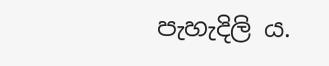පැහැදිලි ය.